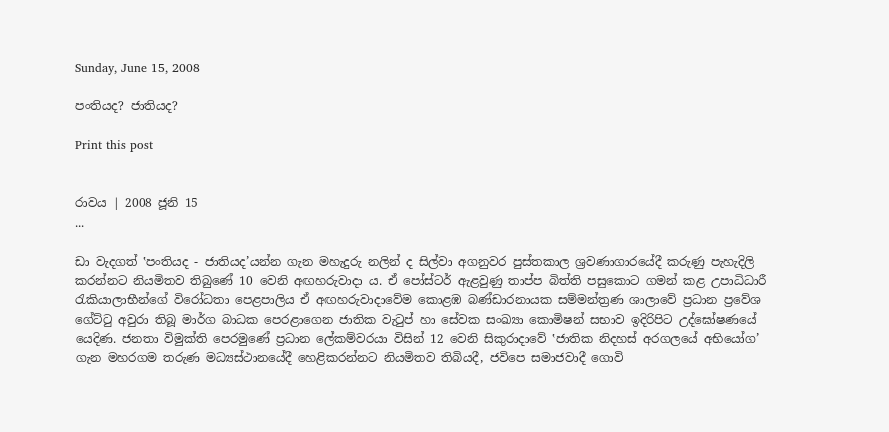Sunday, June 15, 2008

පංතියද? ජාතියද?

Print this post


රාවය | 2008 ජූනි 15
...

ඩා වැදගත් ‛පංතියද - ජාතියද’යන්න ගැන මහැදුරු නලින් ද සිල්වා අගනුවර පුස්තකාල ශ්‍රවණාගාරයේදී කරුණු පැහැදිලි කරන්නට නියමිතව තිබුණේ 10 වෙනි අඟහරුවාදා ය. ඒ පෝස්ටර් ඇළවුණු තාප්ප බිත්ති පසුකොට ගමන් කළ උපාධිධාරී රැකියාලාභීන්ගේ විරෝධතා පෙළපාලිය ඒ අඟහරුවාදාවේම කොළඹ බණ්ඩාරනායක සම්මන්ත්‍රණ ශාලාවේ ප්‍රධාන ප්‍රවේශ ගේට්ටු අවුරා තිබූ මාර්ග බාධක පෙරළාගෙන ජාතික වැටුප් හා සේවක සංඛ්‍යා කොමිෂන් සභාව ඉදිරිපිට උද්ඝෝෂණයේ යෙදිණ. ජනතා විමුක්ති පෙරමුණේ ප්‍රධාන ලේකම්වරයා විසින් 12 වෙනි සිකුරාදාවේ ‛ජාතික නිදහස් අරගලයේ අභියෝග’ ගැන මහරගම තරුණ මධ්‍යස්ථානයේදී හෙළිකරන්නට නියමිතව තිබියදී, ජවිපෙ සමාජවාදී ගොවි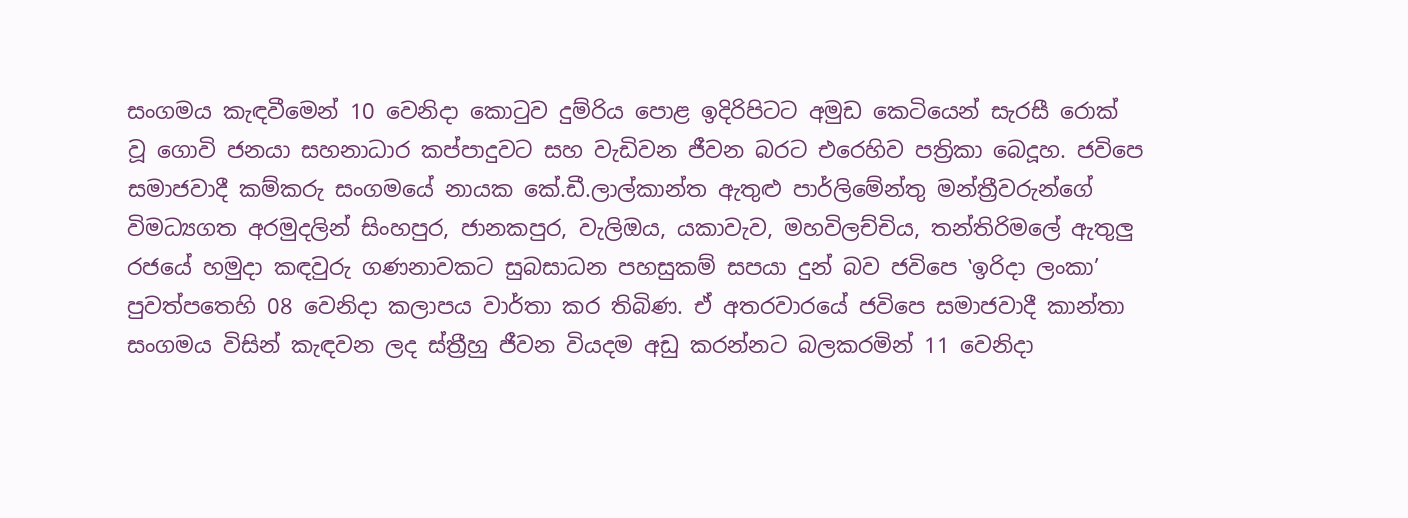සංගමය කැඳවීමෙන් 10 වෙනිදා කොටුව දුම්රිය පොළ ඉදිරිපිටට අමුඩ කෙටියෙන් සැරසී රොක් වූ ගොවි ජනයා සහනාධාර කප්පාදුවට සහ වැඩිවන ජීවන බරට එරෙහිව පත්‍රිකා බෙදූහ. ජවිපෙ සමාජවාදී කම්කරු සංගමයේ නායක කේ.ඩී.ලාල්කාන්ත ඇතුළු පාර්ලිමේන්තු මන්ත්‍රීවරුන්ගේ විමධ්‍යගත අරමුදලින් සිංහපුර, ජානකපුර, වැලිඔය, යකාවැව, මහවිලච්චිය, තන්තිරිමලේ ඇතුලු රජයේ හමුදා කඳවුරු ගණනාවකට සුබසාධන පහසුකම් සපයා දුන් බව ජවිපෙ ‛ඉරිදා ලංකා’ පුවත්පතෙහි 08 වෙනිදා කලාපය වාර්තා කර තිබිණ. ඒ අතරවාරයේ ජවිපෙ සමාජවාදී කාන්තා සංගමය විසින් කැඳවන ලද ස්ත්‍රීහු ජීවන වියදම අඩු කරන්නට බලකරමින් 11 වෙනිදා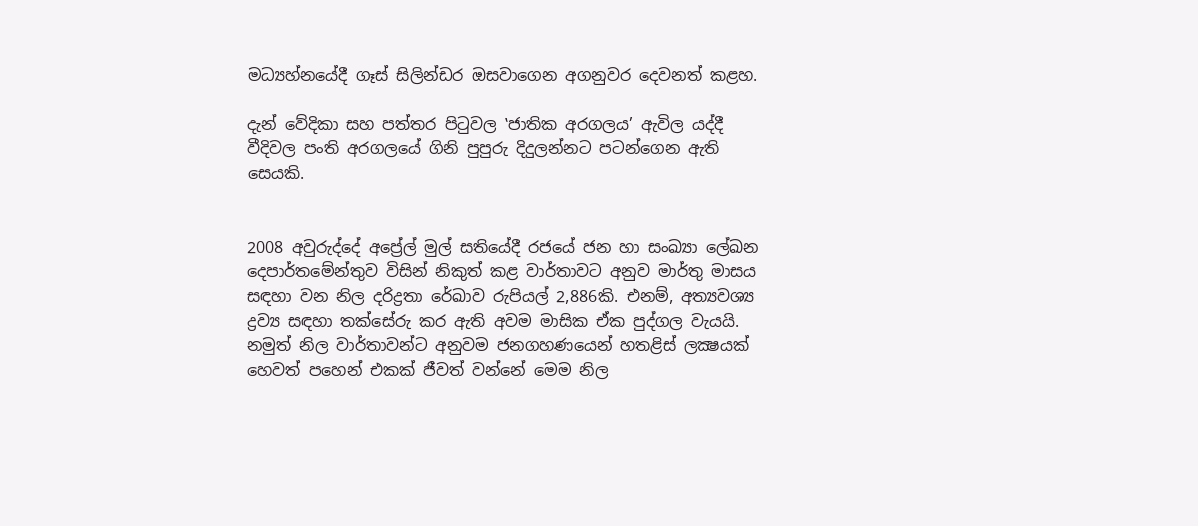මධ්‍යහ්නයේදී ගෑස් සිලින්ඩර ඔසවාගෙන අගනුවර දෙවනත් කළහ.

දැන් වේදිකා සහ පත්තර පිටුවල ‛ජාතික අරගලය’ ඇවිල යද්දී වීදිවල පංති අරගලයේ ගිනි පුපුරු දිදුලන්නට පටන්ගෙන ඇති සෙයකි.


2008 අවුරුද්දේ අප්‍රේල් මුල් සතියේදී රජයේ ජන හා සංඛ්‍යා ලේඛන දෙපාර්තමේන්තුව විසින් නිකුත් කළ වාර්තාවට අනුව මාර්තු මාසය සඳහා වන නිල දරිද්‍රතා රේඛාව රුපියල් 2,886කි. එනම්, අත්‍යවශ්‍ය ද්‍රව්‍ය සඳහා තක්සේරු කර ඇති අවම මාසික ඒක පුද්ගල වැයයි. නමුත් නිල වාර්තාවන්ට අනුවම ජනගහණයෙන් හතළිස් ලක්‍ෂයක් හෙවත් පහෙන් එකක් ජීවත් වන්නේ මෙම නිල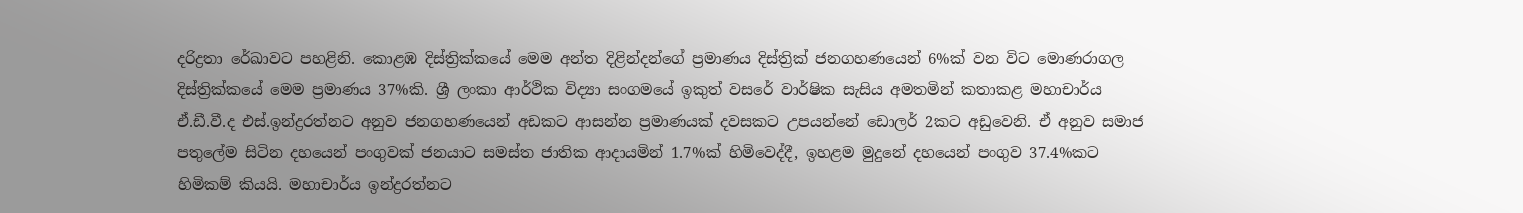දරිද්‍රතා රේඛාවට පහළිනි. කොළඹ දිස්ත්‍රික්කයේ මෙම අන්ත දිළින්දන්ගේ ප්‍රමාණය දිස්ත්‍රික් ජනගහණයෙන් 6%ක් වන විට මොණරාගල දිස්ත්‍රික්කයේ මෙම ප්‍රමාණය 37%කි. ශ්‍රී ලංකා ආර්ථික විද්‍යා සංගමයේ ඉකුත් වසරේ වාර්ෂික සැසිය අමතමින් කතාකළ මහාචාර්ය ඒ.ඩී.වී.ද එස්.ඉන්ද්‍රරත්නට අනුව ජනගහණයෙන් අඩකට ආසන්න ප්‍රමාණයක් දවසකට උපයන්නේ ඩොලර් 2කට අඩුවෙනි. ඒ අනුව සමාජ පතුලේම සිටින දහයෙන් පංගුවක් ජනයාට සමස්ත ජාතික ආදායමින් 1.7%ක් හිමිවෙද්දී, ඉහළම මුදුනේ දහයෙන් පංගුව 37.4%කට හිමිකම් කියයි. මහාචාර්ය ඉන්ද්‍රරත්නට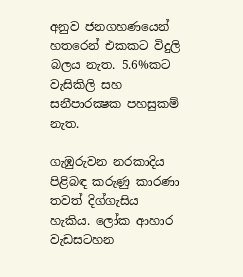අනුව ජනගහණයෙන් හතරෙන් එකකට විදුලි බලය නැත. 5.6%කට වැසිකිලි සහ සනීපාරක්‍ෂක පහසුකම් නැත.

ගැඹුරුවන නරකාදිය පිළිබඳ කරුණු කාරණා තවත් දිග්ගැසිය හැකිය. ලෝක ආහාර වැඩසටහන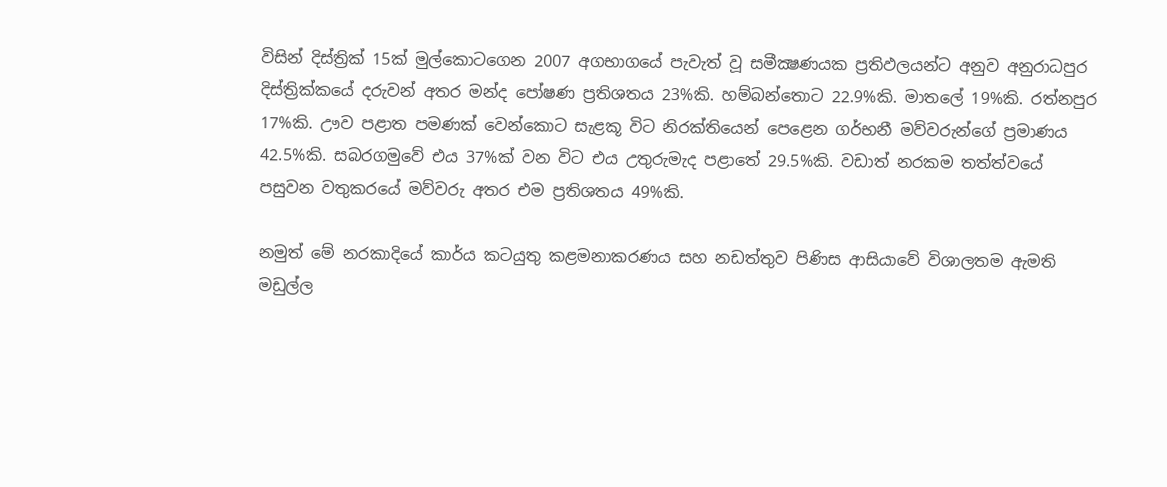විසින් දිස්ත්‍රික් 15ක් මුල්කොටගෙන 2007 අගභාගයේ පැවැත් වූ සමීක්‍ෂණයක ප්‍රතිඵලයන්ට අනුව අනුරාධපුර දිස්ත්‍රික්කයේ දරුවන් අතර මන්ද පෝෂණ ප්‍රතිශතය 23%කි. හම්බන්තොට 22.9%කි. මාතලේ 19%කි. රත්නපුර 17%කි. ඌව පළාත පමණක් වෙන්කොට සැළකූ විට නිරක්තියෙන් පෙළෙන ගර්භනී මව්වරුන්ගේ ප්‍රමාණය 42.5%කි. සබරගමුවේ එය 37%ක් වන විට එය උතුරුමැද පළාතේ 29.5%කි. වඩාත් නරකම තත්ත්වයේ පසුවන වතුකරයේ මව්වරු අතර එම ප්‍රතිශතය 49%කි.

නමුත් මේ නරකාදියේ කාර්ය කටයුතු කළමනාකරණය සහ නඩත්තුව පිණිස ආසියාවේ විශාලතම ඇමති මඩුල්ල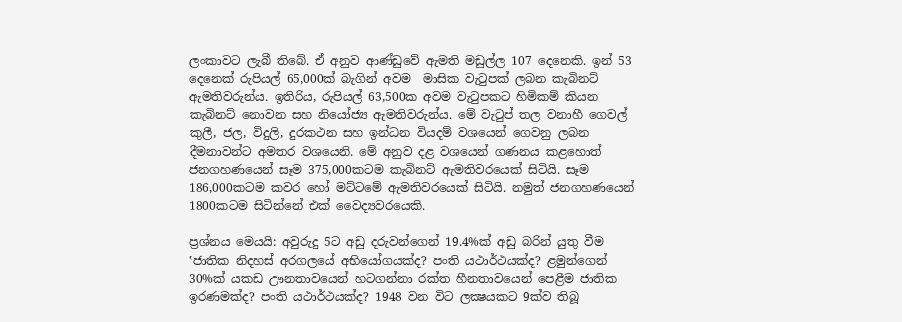ලංකාවට ලැබී තිබේ. ඒ අනුව ආණ්ඩුවේ ඇමති මඩුල්ල 107 දෙනෙකි. ඉන් 53 දෙනෙක් රුපියල් 65,000ක් බැගින් අවම  මාසික වැටුපක් ලබන කැබිනට් ඇමතිවරුන්ය. ඉතිරිය, රුපියල් 63,500ක අවම වැටුපකට හිමිකම් කියන කැබිනට් නොවන සහ නියෝජ්‍ය ඇමතිවරුන්ය. මේ වැටුප් තල වනාහී ගෙවල් කුලී, ජල, විදුලි, දුරකථන සහ ඉන්ධන වියදම් වශයෙන් ගෙවනු ලබන දීමනාවන්ට අමතර වශයෙනි. මේ අනුව දළ වශයෙන් ගණනය කළහොත් ජනගහණයෙන් සෑම 375,000කටම කැබිනට් ඇමතිවරයෙක් සිටියි. සෑම 186,000කටම කවර හෝ මට්ටමේ ඇමතිවරයෙක් සිටියි. නමුත් ජනගහණයෙන් 1800කටම සිටින්නේ එක් වෛද්‍යවරයෙකි.

ප්‍රශ්නය මෙයයි: අවුරුදු 5ට අඩු දරුවන්ගෙන් 19.4%ක් අඩු බරින් යුතු වීම ‛ජාතික නිදහස් අරගලයේ අභියෝගයක්ද? පංති යථාර්ථයක්ද? ළමුන්ගෙන් 30%ක් යකඩ ඌනතාවයෙන් හටගන්නා රක්ත හීනතාවයෙන් පෙළීම ජාතික ඉරණමක්ද? පංති යථාර්ථයක්ද? 1948 වන විට ලක්‍ෂයකට 9ක්ව තිබූ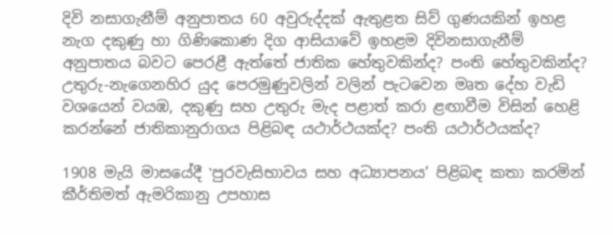දිවි නසාගැනීම් අනුපාතය 60 අවුරුද්දක් ඇතුළත සිව් ගුණයකින් ඉහළ නැග දකුණු හා ගිණිකොණ දිග ආසියාවේ ඉහළම දිවිනසාගැනීම් අනුපාතය බවට පෙරළී ඇත්තේ ජාතික හේතුවකින්ද? පංති හේතුවකින්ද? උතුරු-නැගෙනහිර යුද පෙරමුණුවලින් වලින් පැටවෙන මෘත දේහ වැඩි වශයෙන් වයඹ, දකුණු සහ උතුරු මැද පළාත් කරා ළඟාවීම විසින් හෙළි කරන්නේ ජාතිකානුරාගය පිළිබඳ යථාර්ථයක්ද? පංති යථාර්ථයක්ද?

1908 මැයි මාසයේදී ‛පුරවැසිභාවය සහ අධ්‍යාපනය’ පිළිබඳ කතා කරමින් කීර්තිමත් ඇමරිකානු උපහාස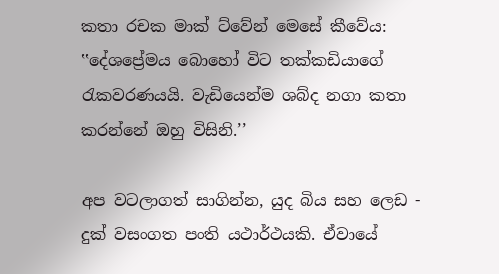කතා රචක මාක් ට්වේන් මෙසේ කීවේය: ‛‛දේශප්‍රේමය බොහෝ විට තක්කඩියාගේ රැකවරණයයි. වැඩියෙන්ම ශබ්ද නගා කතා කරන්නේ ඔහු විසිනි.’’

අප වටලාගත් සාගින්න, යුද බිය සහ ලෙඩ - දුක් වසංගත පංති යථාර්ථයකි. ඒවායේ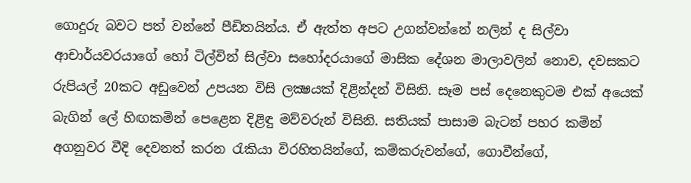ගොදුරු බවට පත් වන්නේ පීඩිතයින්ය. ඒ ඇත්ත අපට උගන්වන්නේ නලින් ද සිල්වා ආචාර්යවරයාගේ හෝ ටිල්වින් සිල්වා සහෝදරයාගේ මාසික දේශන මාලාවලින් නොව, දවසකට රුපියල් 20කට අඩුවෙන් උපයන විසි ලක්‍ෂයක් දිළින්දන් විසිනි. සෑම පස් දෙනෙකුටම එක් අයෙක් බැගින් ලේ හිඟකමින් පෙළෙන දිළිඳු මව්වරුන් විසිනි. සතියක් පාසාම බැටන් පහර කමින් අගනුවර වීදි දෙවනත් කරන රැකියා විරහිතයින්ගේ, කම්කරුවන්ගේ, ගොවීන්ගේ,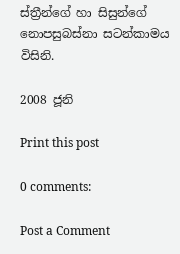ස්ත්‍රීන්ගේ හා සිසුන්ගේ නොපසුබස්නා සටන්කාමය විසිනි.

2008 ජූනි

Print this post

0 comments:

Post a Comment